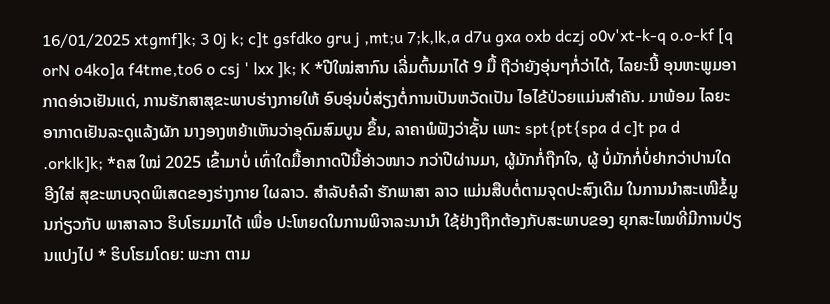16/01/2025 xtgmf]k; 3 0j k; c]t gsfdko gru j ,mt;u 7;k,lk,a d7u gxa oxb dczj o0v'xt-k-q o.o-kf [q orN o4ko]a f4tme,to6 o csj ' lxx ]k; K *ປີໃໝ່ສາກົນ ເລີ່ມຕົ້ນມາໄດ້ 9 ມື້ ຖືວ່າຍັງອຸ່ນໆກໍ່ວ່າໄດ້, ໄລຍະນີ້ ອຸນຫະພູມອາກາດອ່າວເຢັນແດ່, ການຮັກສາສຸຂະພາບຮ່າງກາຍໃຫ້ ອົບອຸ່ນບໍ່ສ່ຽງຕໍ່ການເປັນຫວັດເປັນ ໄອໄຂ້ປ່ວຍແມ່ນສໍາຄັນ. ມາພ້ອມ ໄລຍະອາກາດເຢັນລະດູແລ້ງຜັກ ນາງອາງຫຍ້າເຫັນວ່າອຸດົມສົມບູນ ຂຶ້ນ, ລາຄາພໍຟັງວ່າຊັ້ນ ເພາະ spt{pt{spa d c]t pa d .orklk]k; *ຄສ ໃໝ່ 2025 ເຂົ້າມາບໍ່ ເທົ່າໃດມື້ອາກາດປີນີ້ອ່າວໜາວ ກວ່າປີຜ່ານມາ, ຜູ້ມັກກໍ່ຖືກໃຈ, ຜູ້ ບໍ່ມັກກໍ່ບໍ່ຢາກວ່າປານໃດ ອີງໃສ່ ສຸຂະພາບຈຸດພິເສດຂອງຮ່າງກາຍ ໃຜລາວ. ສໍາລັບຄໍລໍາ ຮັກພາສາ ລາວ ແມ່ນສືບຕໍ່ຕາມຈຸດປະສົງເດີມ ໃນການນໍາສະເໜີຂໍ້ມູນກ່ຽວກັບ ພາສາລາວ ຮິບໂຮມມາໄດ້ ເພື່ອ ປະໂຫຍດໃນການພິຈາລະນານໍາ ໃຊ້ຢ່າງຖືກຕ້ອງກັບສະພາບຂອງ ຍຸກສະໄໝທີ່ມີການປ່ຽນແປງໄປ * ຮິບໂຮມໂດຍ: ພະກາ ຕາມ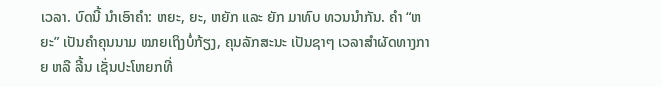ເວລາ. ບົດນີ້ ນໍາເອົາຄໍາ: ຫຍະ, ຍະ, ຫຍັກ ແລະ ຍັກ ມາທົບ ທວນນໍາກັນ. ຄໍາ “ຫຍະ” ເປັນຄໍາຄຸນນາມ ໝາຍເຖິງບໍ່ກ້ຽງ, ຄຸນລັກສະນະ ເປັນຊາໆ ເວລາສໍາຜັດທາງກາຍ ຫລື ລີ້ນ ເຊັ່ນປະໂຫຍກທີ່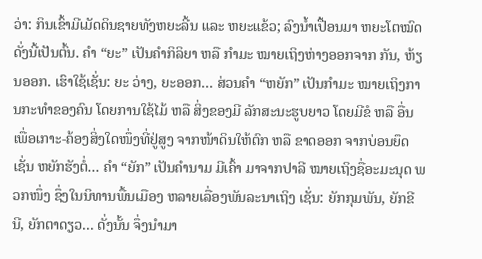ວ່າ: ກິນເຂົ້າມີເມັດດິນຊາຍທັງຫຍະລີ້ນ ແລະ ຫຍະແຂ້ວ; ລົງນໍ້າເປື້ອນມາ ຫຍະໂຕໝົດດັ່ງນີ້ເປັນຕົ້ນ. ຄໍາ “ຍະ” ເປັນຄໍາກິລິຍາ ຫລື ກໍາມະ ໝາຍເຖິງຫ່າງອອກຈາກ ກັນ, ຫ້ຽນອອກ. ເຮົາໃຊ້ເຊັ່ນ: ຍະ ວ່າງ, ຍະອອກ... ສ່ວນຄໍາ “ຫຍັກ” ເປັນກໍາມະ ໝາຍເຖິງການກະທໍາຂອງຄົນ ໂດຍການໃຊ້ໄມ້ ຫລື ສິ່ງຂອງມີ ລັກສະນະຮູບຍາວ ໂດຍມີຂໍ ຫລື ອື່ນ ເພື່ອເກາະ-ຄ້ອງສິ່ງໃດໜຶ່ງທີ່ຢູ່ສູງ ຈາກໜ້າດິນໃຫ້ຕົກ ຫລື ຂາດອອກ ຈາກບ່ອນຍຶດເຊັ່ນ ຫຍັກຮັງຕໍ່... ຄໍາ “ຍັກ” ເປັນຄໍານາມ ມີເຄົ້າ ມາຈາກປາລີ ໝາຍເຖິງຊື່ອະມະນຸດ ພວກໜຶ່ງ ຊຶ່ງໃນນິທານພື້ນເມືອງ ຫລາຍເລື່ອງພັນລະນາເຖິງ ເຊັ່ນ: ຍັກກຸມພັນ, ຍັກຂີນີ, ຍັກຕາດຽວ... ດັ່ງນັ້ນ ຈຶ່ງນໍາມາ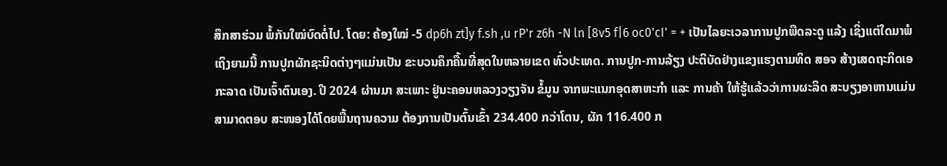ສຶກສາຮ່ວມ ພໍ້ກັນໃໝ່ບົດຕໍ່ໄປ. ໂດຍ: ຄ້ອງໃໝ່ -5 dp6h zt]y f.sh ,u rP'r z6h -N ln [8v5 f|6 oc0'cI' = + ເປັນໄລຍະເວລາການປູກພືດລະດູ ແລ້ງ ເຊິ່ງແຕ່ໃດມາພໍເຖິງຍາມນີ້ ການປູກຜັກຊະນິດຕ່າງໆແມ່ນເປັນ ຂະບວນຄຶກຄື້ນທີ່ສຸດໃນຫລາຍເຂດ ທົ່ວປະເທດ. ການປູກ-ການລ້ຽງ ປະຕິບັດຢ່າງແຂງແຮງຕາມທິດ ສອຈ ສ້າງເສດຖະກິດເອກະລາດ ເປັນເຈົ້າຕົນເອງ. ປີ 2024 ຜ່ານມາ ສະເພາະ ຢູ່ນະຄອນຫລວງວຽງຈັນ ຂໍ້ມູນ ຈາກພະແນກອຸດສາຫະກໍາ ແລະ ການຄ້າ ໃຫ້ຮູ້ແລ້ວວ່າການຜະລິດ ສະບຽງອາຫານແມ່ນສາມາດຕອບ ສະໜອງໄດ້ໂດຍພື້ນຖານຄວາມ ຕ້ອງການເປັນຕົ້ນເຂົ້າ 234.400 ກວ່າໂຕນ, ຜັກ 116.400 ກ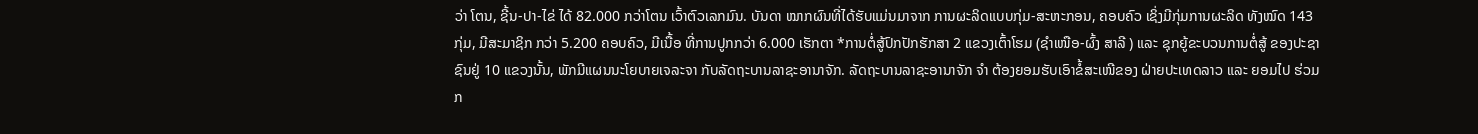ວ່າ ໂຕນ, ຊີ້ນ-ປາ-ໄຂ່ ໄດ້ 82.000 ກວ່າໂຕນ ເວົ້າຕົວເລກມົນ. ບັນດາ ໝາກຜົນທີ່ໄດ້ຮັບແມ່ນມາຈາກ ການຜະລິດແບບກຸ່ມ-ສະຫະກອນ, ຄອບຄົວ ເຊິ່ງມີກຸ່ມການຜະລິດ ທັງໝົດ 143 ກຸ່ມ, ມີສະມາຊິກ ກວ່າ 5.200 ຄອບຄົວ, ມີເນື້ອ ທີ່ການປູກກວ່າ 6.000 ເຮັກຕາ *ການຕໍ່ສູ້ປົກປັກຮັກສາ 2 ແຂວງເຕົ້າໂຮມ (ຊຳເໜືອ-ຜົ້ງ ສາລີ ) ແລະ ຊຸກຍູ້ຂະບວນການຕໍ່ສູ້ ຂອງປະຊາຊົນຢູ່ 10 ແຂວງນັ້ນ, ພັກມີແຜນນະໂຍບາຍເຈລະຈາ ກັບລັດຖະບານລາຊະອານາຈັກ. ລັດຖະບານລາຊະອານາຈັກ ຈຳ ຕ້ອງຍອມຮັບເອົາຂໍ້ສະເໜີຂອງ ຝ່າຍປະເທດລາວ ແລະ ຍອມໄປ ຮ່ວມກ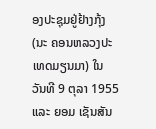ອງປະຊຸມຢູ່ຢ້າງກຸ້ງ (ນະ ຄອນຫລວງປະເທດມຽນມາ) ໃນ ວັນທີ 9 ຕຸລາ 1955 ແລະ ຍອມ ເຊັນສັນ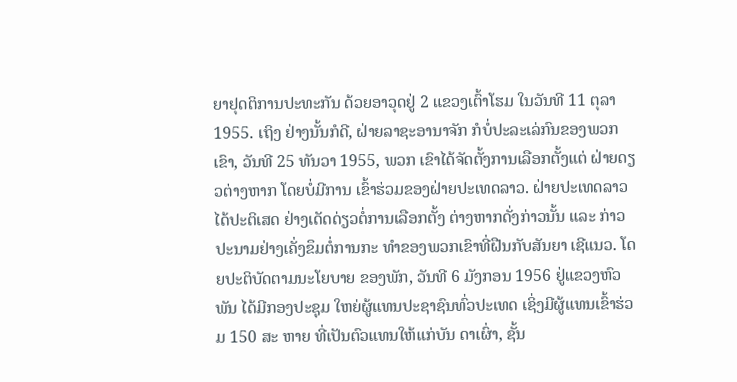ຍາຢຸດຕິການປະທະກັນ ດ້ວຍອາວຸດຢູ່ 2 ແຂວງເຕົ້າໂຮມ ໃນວັນທີ 11 ຕຸລາ 1955. ເຖິງ ຢ່າງນັ້ນກໍດີ, ຝ່າຍລາຊະອານາຈັກ ກໍບໍ່ປະລະເລ່ກົນຂອງພວກເຂົາ, ວັນທີ 25 ທັນວາ 1955, ພວກ ເຂົາໄດ້ຈັດຕັ້ງການເລືອກຕັ້ງແຕ່ ຝ່າຍດຽວຕ່າງຫາກ ໂດຍບໍ່ມີການ ເຂົ້າຮ່ວມຂອງຝ່າຍປະເທດລາວ. ຝ່າຍປະເທດລາວໄດ້ປະຕິເສດ ຢ່າງເດັດດ່ຽວຕໍ່ການເລືອກຕັ້ງ ຕ່າງຫາກດັ່ງກ່າວນັ້ນ ແລະ ກ່າວ ປະນາມຢ່າງເຄັ່ງຂຶມຕໍ່ການກະ ທຳຂອງພວກເຂົາທີ່ຝືນກັບສັນຍາ ເຊີແນວ. ໂດຍປະຕິບັດຕາມນະໂຍບາຍ ຂອງພັກ, ວັນທີ 6 ມັງກອນ 1956 ຢູ່ແຂວງຫົວພັນ ໄດ້ມີກອງປະຊຸມ ໃຫຍ່ຜູ້ແທນປະຊາຊົນທົ່ວປະເທດ ເຊິ່ງມີຜູ້ແທນເຂົ້າຮ່ວມ 150 ສະ ຫາຍ ທີ່ເປັນຕົວແທນໃຫ້ແກ່ບັນ ດາເຜົ່າ, ຊັ້ນ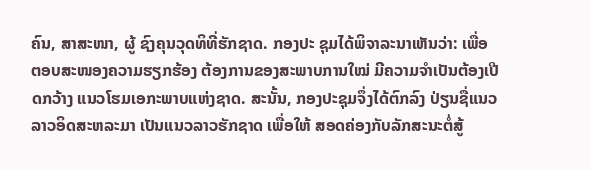ຄົນ, ສາສະໜາ, ຜູ້ ຊົງຄຸນວຸດທິທີ່ຮັກຊາດ. ກອງປະ ຊຸມໄດ້ພິຈາລະນາເຫັນວ່າ: ເພື່ອ ຕອບສະໜອງຄວາມຮຽກຮ້ອງ ຕ້ອງການຂອງສະພາບການໃໝ່ ມີຄວາມຈຳເປັນຕ້ອງເປີດກວ້າງ ແນວໂຮມເອກະພາບແຫ່ງຊາດ. ສະນັ້ນ, ກອງປະຊຸມຈຶ່ງໄດ້ຕົກລົງ ປ່ຽນຊື່ແນວລາວອິດສະຫລະມາ ເປັນແນວລາວຮັກຊາດ ເພື່ອໃຫ້ ສອດຄ່ອງກັບລັກສະນະຕໍ່ສູ້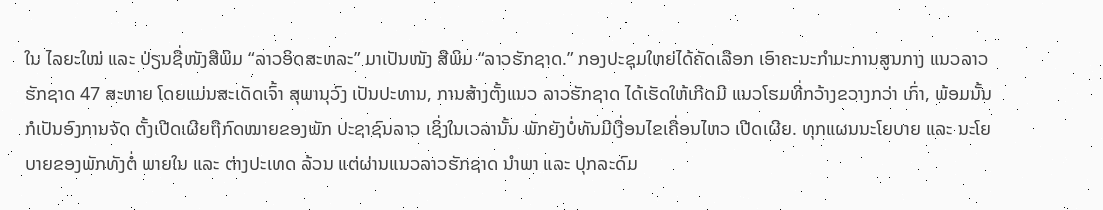ໃນ ໄລຍະໃໝ່ ແລະ ປ່ຽນຊື່ໜັງສືພິມ “ລາວອິດສະຫລະ” ມາເປັນໜັງ ສືພິມ “ລາວຮັກຊາດ.” ກອງປະຊຸມໃຫຍ່ໄດ້ຄັດເລືອກ ເອົາຄະນະກຳມະການສູນກາງ ແນວລາວຮັກຊາດ 47 ສະຫາຍ ໂດຍແມ່ນສະເດັດເຈົ້າ ສຸພານຸວົງ ເປັນປະທານ, ການສ້າງຕັ້ງແນວ ລາວຮັກຊາດ ໄດ້ເຮັດໃຫ້ເກີດມີ ແນວໂຮມທີ່ກວ້າງຂວາງກວ່າ ເກົ່າ, ພ້ອມນັ້ນ ກໍເປັນອົງການຈັດ ຕັ້ງເປີດເຜີຍຖືກົດໝາຍຂອງພັກ ປະຊາຊົນລາວ ເຊິ່ງໃນເວລານັ້ນ ພັກຍັງບໍ່ທັນມີເງື່ອນໄຂເຄື່ອນໄຫວ ເປີດເຜີຍ. ທຸກແຜນນະໂຍບາຍ ແລະ ນະໂຍບາຍຂອງພັກທັງຕໍ່ ພາຍໃນ ແລະ ຕ່າງປະເທດ ລ້ວນ ແຕ່ຜ່ານແນວລາວຮັກຊາດ ນຳພາ ແລະ ປຸກລະດົມ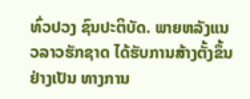ທົ່ວປວງ ຊົນປະຕິບັດ. ພາຍຫລັງແນວລາວຮັກຊາດ ໄດ້ຮັບການສ້າງຕັ້ງຂຶ້ນຢ່າງເປັນ ທາງການ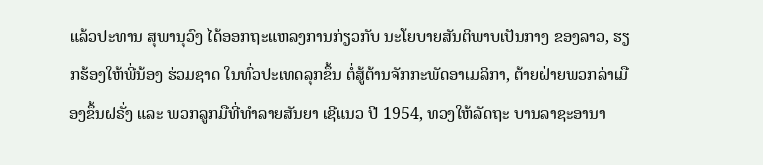ແລ້ວປະທານ ສຸພານຸວົງ ໄດ້ອອກຖະແຫລງການກ່ຽວກັບ ນະໂຍບາຍສັນຕິພາບເປັນກາງ ຂອງລາວ, ຮຽກຮ້ອງໃຫ້ພີ່ນ້ອງ ຮ່ວມຊາດ ໃນທົ່ວປະເທດລຸກຂຶ້ນ ຕໍ່ສູ້ຕ້ານຈັກກະພັດອາເມລິກາ, ຕ້າຍຝ່າຍພວກລ່າເມືອງຂຶ້ນຝຣັ່ງ ແລະ ພວກລູກມືທີ່ທຳລາຍສັນຍາ ເຊີແນວ ປີ 1954, ທວງໃຫ້ລັດຖະ ບານລາຊະອານາ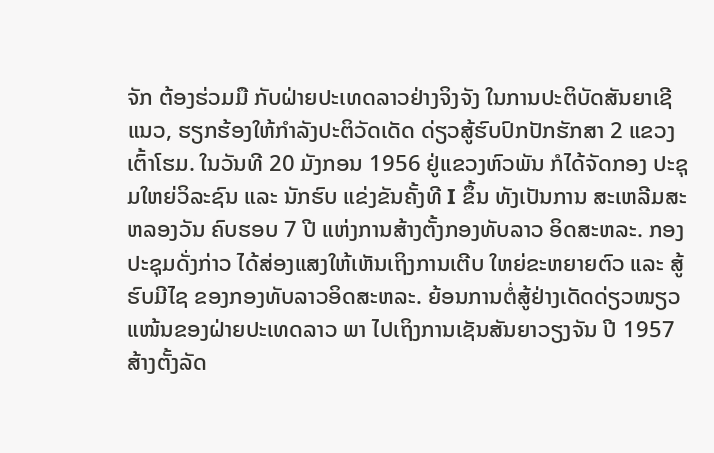ຈັກ ຕ້ອງຮ່ວມມື ກັບຝ່າຍປະເທດລາວຢ່າງຈິງຈັງ ໃນການປະຕິບັດສັນຍາເຊີແນວ, ຮຽກຮ້ອງໃຫ້ກຳລັງປະຕິວັດເດັດ ດ່ຽວສູ້ຮົບປົກປັກຮັກສາ 2 ແຂວງ ເຕົ້າໂຮມ. ໃນວັນທີ 20 ມັງກອນ 1956 ຢູ່ແຂວງຫົວພັນ ກໍໄດ້ຈັດກອງ ປະຊຸມໃຫຍ່ວິລະຊົນ ແລະ ນັກຮົບ ແຂ່ງຂັນຄັ້ງທີ I ຂຶ້ນ ທັງເປັນການ ສະເຫລີມສະຫລອງວັນ ຄົບຮອບ 7 ປີ ແຫ່ງການສ້າງຕັ້ງກອງທັບລາວ ອິດສະຫລະ. ກອງປະຊຸມດັ່ງກ່າວ ໄດ້ສ່ອງແສງໃຫ້ເຫັນເຖິງການເຕີບ ໃຫຍ່ຂະຫຍາຍຕົວ ແລະ ສູ້ຮົບມີໄຊ ຂອງກອງທັບລາວອິດສະຫລະ. ຍ້ອນການຕໍ່ສູ້ຢ່າງເດັດດ່ຽວໜຽວ ແໜ້ນຂອງຝ່າຍປະເທດລາວ ພາ ໄປເຖິງການເຊັນສັນຍາວຽງຈັນ ປີ 1957 ສ້າງຕັ້ງລັດ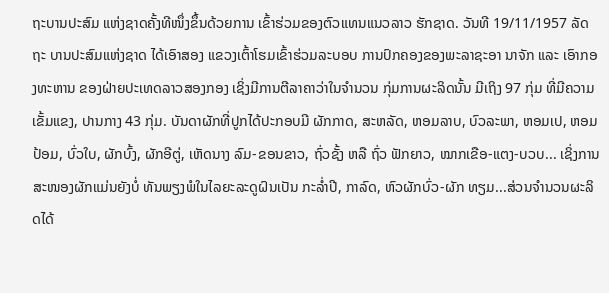ຖະບານປະສົມ ແຫ່ງຊາດຄັ້ງທີໜຶ່ງຂຶ້ນດ້ວຍການ ເຂົ້າຮ່ວມຂອງຕົວແທນແນວລາວ ຮັກຊາດ. ວັນທີ 19/11/1957 ລັດຖະ ບານປະສົມແຫ່ງຊາດ ໄດ້ເອົາສອງ ແຂວງເຕົ້າໂຮມເຂົ້າຮ່ວມລະບອບ ການປົກຄອງຂອງພະລາຊະອາ ນາຈັກ ແລະ ເອົາກອງທະຫານ ຂອງຝ່າຍປະເທດລາວສອງກອງ ເຊິ່ງມີການຕີລາຄາວ່າໃນຈໍານວນ ກຸ່ມການຜະລິດນັ້ນ ມີເຖິງ 97 ກຸ່ມ ທີ່ມີຄວາມເຂັ້ມແຂງ, ປານກາງ 43 ກຸ່ມ. ບັນດາຜັກທີ່ປູກໄດ້ປະກອບມີ ຜັກກາດ, ສະຫລັດ, ຫອມລາບ, ບົວລະພາ, ຫອມເປ, ຫອມປ້ອມ, ບົ່ວໃບ, ຜັກບົ້ງ, ຜັກອີຕູ່, ເຫັດນາງ ລົມ-ຂອນຂາວ, ຖົ່ວຊັ້ງ ຫລື ຖົ່ວ ຟັກຍາວ, ໝາກເຂືອ-ແຕງ-ບວບ... ເຊິ່ງການສະໜອງຜັກແມ່ນຍັງບໍ່ ທັນພຽງພໍໃນໄລຍະລະດູຝົນເປັນ ກະລໍ່າປີ, ກາລົດ, ຫົວຜັກບົ່ວ-ຜັກ ທຽມ...ສ່ວນຈໍານວນຜະລິດໄດ້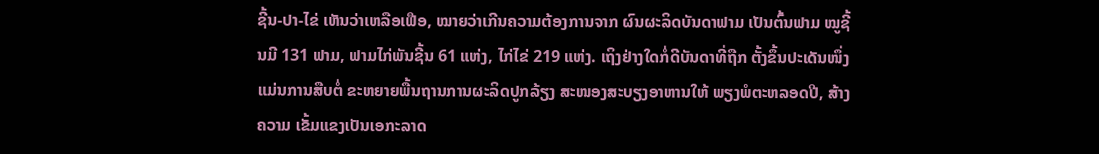ຊີ້ນ-ປາ-ໄຂ່ ເຫັນວ່າເຫລືອເຟືອ, ໝາຍວ່າເກີນຄວາມຕ້ອງການຈາກ ຜົນຜະລິດບັນດາຟາມ ເປັນຕົ້ນຟາມ ໝູຊີ້ນມີ 131 ຟາມ, ຟາມໄກ່ພັນຊີ້ນ 61 ແຫ່ງ, ໄກ່ໄຂ່ 219 ແຫ່ງ. ເຖິງຢ່າງໃດກໍ່ດີບັນດາທີ່ຖືກ ຕັ້ງຂຶ້ນປະເດັນໜຶ່ງແມ່ນການສືບຕໍ່ ຂະຫຍາຍພື້ນຖານການຜະລິດປູກລ້ຽງ ສະໜອງສະບຽງອາຫານໃຫ້ ພຽງພໍຕະຫລອດປີ, ສ້າງຄວາມ ເຂັ້ມແຂງເປັນເອກະລາດ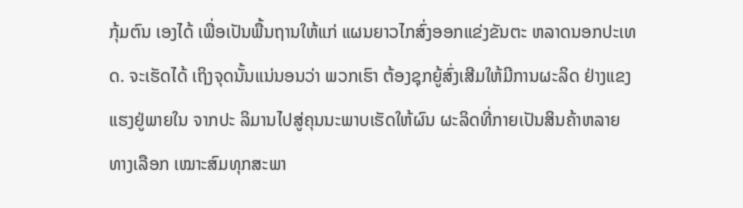ກຸ້ມຕົນ ເອງໄດ້ ເພື່ອເປັນພື້ນຖານໃຫ້ແກ່ ແຜນຍາວໄກສົ່ງອອກແຂ່ງຂັນຕະ ຫລາດນອກປະເທດ. ຈະເຮັດໄດ້ ເຖິງຈຸດນັ້ນແນ່ນອນວ່າ ພວກເຮົາ ຕ້ອງຊຸກຍູ້ສົ່ງເສີມໃຫ້ມີການຜະລິດ ຢ່າງແຂງແຮງຢູ່ພາຍໃນ ຈາກປະ ລິມານໄປສູ່ຄຸນນະພາບເຮັດໃຫ້ຜົນ ຜະລິດທີ່ກາຍເປັນສິນຄ້າຫລາຍ ທາງເລືອກ ເໝາະສົມທຸກສະພາ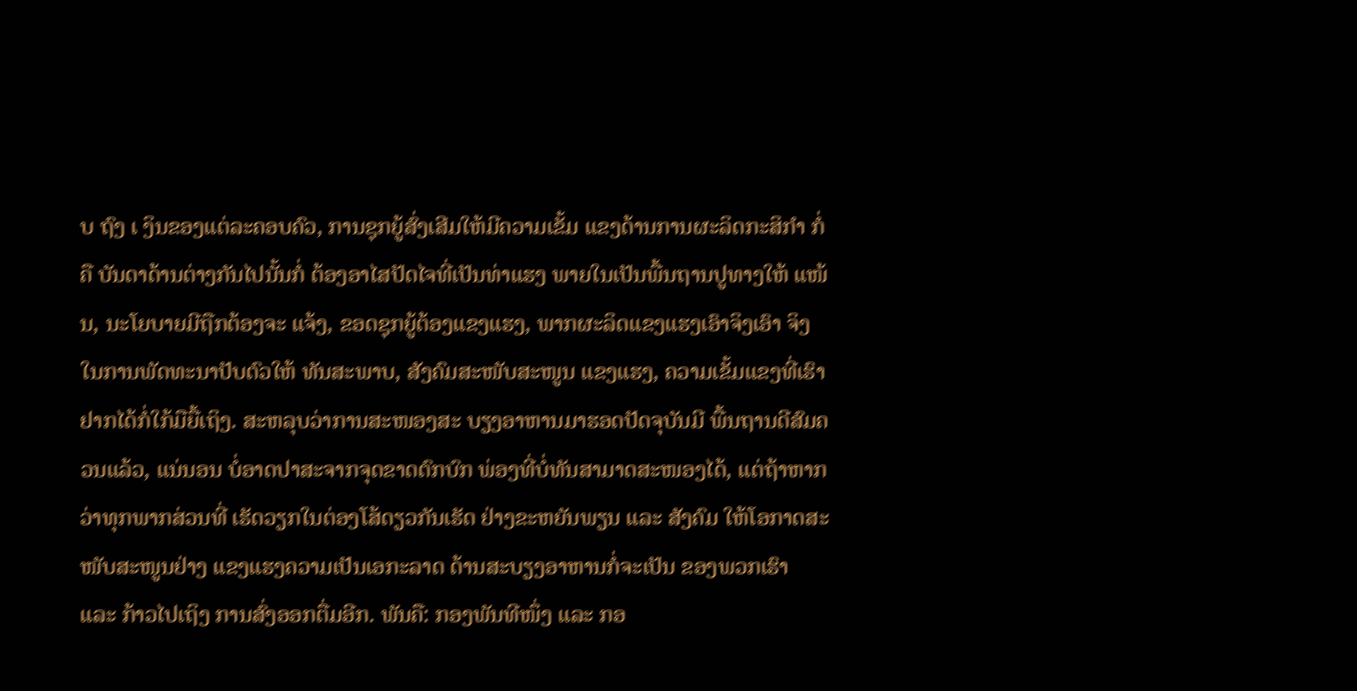ບ ຖົງ ເ ງິນຂອງແຕ່ລະຄອບຄົວ, ການຊຸກຍູ້ສົ່ງເສີມໃຫ້ມີຄວາມເຂັ້ມ ແຂງດ້ານການຜະລິດກະສິກໍາ ກໍ່ ຄື ບັນດາດ້ານຕ່າງກັນໄປນັ້ນກໍ່ ຕ້ອງອາໄສປັດໄຈທີ່ເປັນທ່າແຮງ ພາຍໃນເປັນພື້ນຖານປູທາງໃຫ້ ແໜ້ນ, ນະໂຍບາຍມີຖືກຕ້ອງຈະ ແຈ້ງ, ຂອດຊຸກຍູ້ຕ້ອງແຂງແຮງ, ພາກຜະລິດແຂງແຮງເອົາຈິງເອົາ ຈິງໃນການພັດທະນາປັບຕົວໃຫ້ ທັນສະພາບ, ສັງຄົມສະໜັບສະໜູນ ແຂງແຮງ, ຄວາມເຂັ້ມແຂງທີ່ເຮົາ ຢາກໄດ້ກໍ່ໃກ້ມືຍື້ເຖິງ. ສະຫລຸບວ່າການສະໜອງສະ ບຽງອາຫານມາຮອດປັດຈຸບັນມີ ພື້ນຖານດີສົມຄວນແລ້ວ, ແນ່ນອນ ບໍ່ອາດປາສະຈາກຈຸດຂາດຕົກບົກ ພ່ອງທີ່ບໍ່ທັນສາມາດສະໜອງໄດ້, ແຕ່ຖ້າຫາກວ່າທຸກພາກສ່ວນທີ່ ເຮັດວຽກໃນຕ່ອງໂສ້ດຽວກັນເຮັດ ຢ່າງຂະຫຍັນພຽນ ແລະ ສັງຄົມ ໃຫ້ໂອກາດສະໜັບສະໜູນຢ່າງ ແຂງແຮງຄວາມເປັນເອກະລາດ ດ້ານສະບຽງອາຫານກໍ່ຈະເປັນ ຂອງພວກເຮົາ ແລະ ກ້າວໄປເຖິງ ການສົ່ງອອກຕື່ມອີກ. ພັນຄື: ກອງພັນທີໜຶ່ງ ແລະ ກອ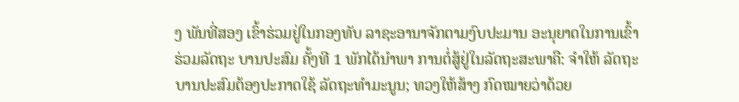ງ ພັນທີ່ສອງ ເຂົ້າຮ່ວມຢູ່ໃນກອງທັບ ລາຊະອານາຈັກຕາມງົບປະມານ ອະນຸຍາດໃນການເຂົ້າຮ່ວມລັດຖະ ບານປະສົມ ຄັ້ງທີ 1 ພັກໄດ້ນຳພາ ການຕໍ່ສູ້ຢູ່ໃນລັດຖະສະພາຄື: ຈຳໃຫ້ ລັດຖະບານປະສົມຕ້ອງປະກາດໃຊ້ ລັດຖະທຳມະນູນ; ທວງໃຫ້ສ້າງ ກົດໝາຍວ່າດ້ວຍ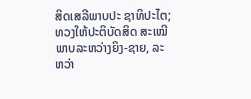ສິດເສລີພາບປະ ຊາທິປະໄຕ; ທວງໃຫ້ປະຕິບັດສິດ ສະເໝີພາບລະຫວ່າງຍິງ-ຊາຍ, ລະຫວ່າ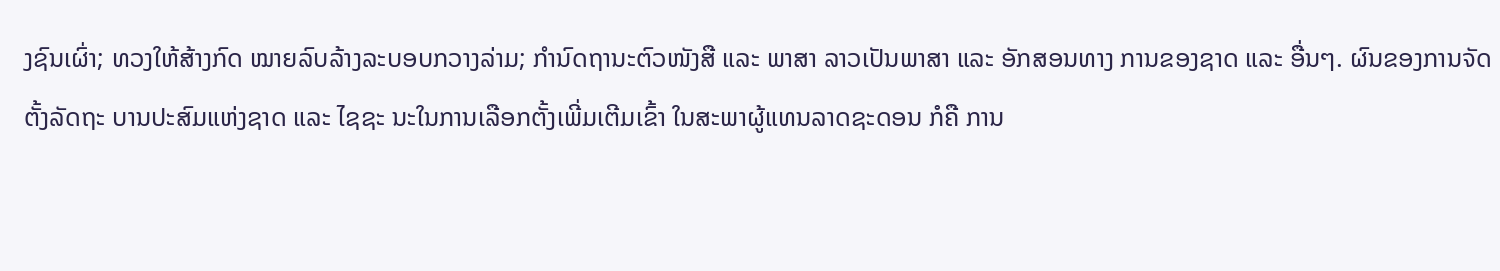ງຊົນເຜົ່າ; ທວງໃຫ້ສ້າງກົດ ໝາຍລົບລ້າງລະບອບກວາງລ່າມ; ກຳນົດຖານະຕົວໜັງສື ແລະ ພາສາ ລາວເປັນພາສາ ແລະ ອັກສອນທາງ ການຂອງຊາດ ແລະ ອື່ນໆ. ຜົນຂອງການຈັດຕັ້ງລັດຖະ ບານປະສົມແຫ່ງຊາດ ແລະ ໄຊຊະ ນະໃນການເລືອກຕັ້ງເພີ່ມເຕີມເຂົ້າ ໃນສະພາຜູ້ແທນລາດຊະດອນ ກໍຄື ການ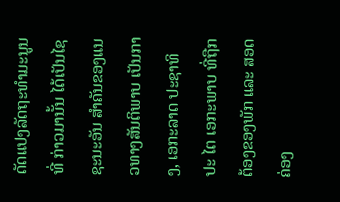ດັດແປງລັດຖະທຳມະນູນທີ່ ກ່າວມານັ້ນ ໄດ້ເປັນໄຊຊະນະອັນ ສຳຄັນຂອງແນວທາງສັນຕິພາບ ເປັນກາງ, ເອກະລາດ ປະຊາທິປະ ໄຕ ເອກະພາບ ທີ່ຖືກຕ້ອງຂອງພັກ ແລະ ສອດຄ່ອງ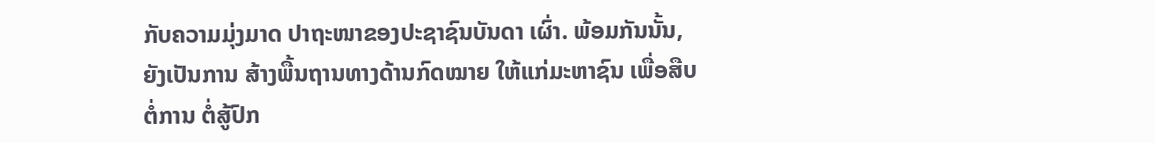ກັບຄວາມມຸ່ງມາດ ປາຖະໜາຂອງປະຊາຊົນບັນດາ ເຜົ່າ. ພ້ອມກັນນັ້ນ, ຍັງເປັນການ ສ້າງພື້ນຖານທາງດ້ານກົດໝາຍ ໃຫ້ແກ່ມະຫາຊົນ ເພື່ອສືບຕໍ່ການ ຕໍ່ສູ້ປົກ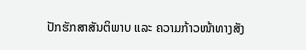ປັກຮັກສາສັນຕິພາບ ແລະ ຄວາມກ້າວໜ້າທາງສັງ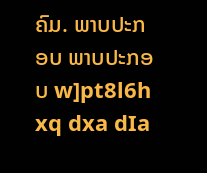ຄົມ. ພາບປະກອບ ພາບປະກອບ w]pt8l6h xq dxa dIa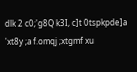dlk 2 c0;'g8Q k3I, c]t 0tspkpde]a 'xt8y ;a f.omqj ;xtgmf xu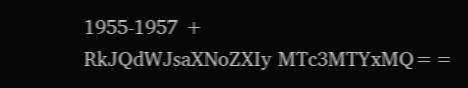1955-1957 +
RkJQdWJsaXNoZXIy MTc3MTYxMQ==